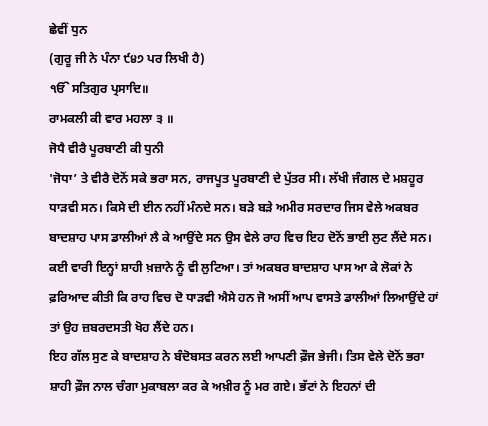ਛੇਵੀਂ ਧੁਨ
(ਗੁਰੂ ਜੀ ਨੇ ਪੰਨਾ ੯੪੭ ਪਰ ਲਿਖੀ ਹੈ)
ੴ ਸਤਿਗੁਰ ਪ੍ਰਸਾਦਿ॥
ਰਾਮਕਲੀ ਕੀ ਵਾਰ ਮਹਲਾ ੩ ॥
ਜੋਧੈ ਵੀਰੈ ਪੂਰਬਾਣੀ ਕੀ ਧੁਨੀ
'ਜੋਧਾ’ ਤੇ ਵੀਰੈ ਦੋਨੋਂ ਸਕੇ ਭਰਾ ਸਨ, ਰਾਜਪੂਤ ਪੂਰਬਾਣੀ ਦੇ ਪੁੱਤਰ ਸੀ। ਲੱਖੀ ਜੰਗਲ ਦੇ ਮਸ਼ਹੂਰ ਧਾੜਵੀ ਸਨ। ਕਿਸੇ ਦੀ ਈਨ ਨਹੀਂ ਮੰਨਦੇ ਸਨ। ਬੜੇ ਬੜੇ ਅਮੀਰ ਸਰਦਾਰ ਜਿਸ ਵੇਲੇ ਅਕਬਰ ਬਾਦਸ਼ਾਹ ਪਾਸ ਡਾਲੀਆਂ ਲੈ ਕੇ ਆਉਂਦੇ ਸਨ ਉਸ ਵੇਲੇ ਰਾਹ ਵਿਚ ਇਹ ਦੋਨੋਂ ਭਾਈ ਲੁਟ ਲੈਂਦੇ ਸਨ। ਕਈ ਵਾਰੀ ਇਨ੍ਹਾਂ ਸ਼ਾਹੀ ਖ਼ਜ਼ਾਨੇ ਨੂੰ ਵੀ ਲੁਟਿਆ। ਤਾਂ ਅਕਬਰ ਬਾਦਸ਼ਾਹ ਪਾਸ ਆ ਕੇ ਲੋਕਾਂ ਨੇ ਫ਼ਰਿਆਦ ਕੀਤੀ ਕਿ ਰਾਹ ਵਿਚ ਦੋ ਧਾੜਵੀ ਐਸੇ ਹਨ ਜੋ ਅਸੀਂ ਆਪ ਵਾਸਤੇ ਡਾਲੀਆਂ ਲਿਆਉਂਦੇ ਹਾਂ ਤਾਂ ਉਹ ਜ਼ਬਰਦਸਤੀ ਖੋਹ ਲੈਂਦੇ ਹਨ।
ਇਹ ਗੱਲ ਸੁਣ ਕੇ ਬਾਦਸ਼ਾਹ ਨੇ ਬੰਦੋਬਸਤ ਕਰਨ ਲਈ ਆਪਣੀ ਫ਼ੌਜ ਭੇਜੀ। ਤਿਸ ਵੇਲੇ ਦੋਨੋਂ ਭਰਾ ਸ਼ਾਹੀ ਫ਼ੌਜ ਨਾਲ ਚੰਗਾ ਮੁਕਾਬਲਾ ਕਰ ਕੇ ਅਖ਼ੀਰ ਨੂੰ ਮਰ ਗਏ। ਭੱਟਾਂ ਨੇ ਇਹਨਾਂ ਦੀ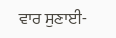ਵਾਰ ਸੁਣਾਈ-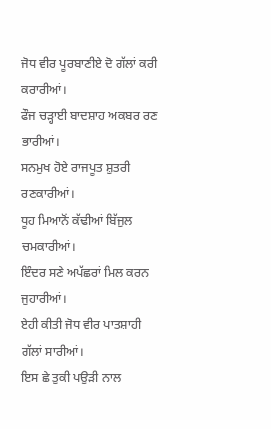ਜੋਧ ਵੀਰ ਪੂਰਬਾਣੀਏ ਦੋ ਗੱਲਾਂ ਕਰੀ ਕਰਾਰੀਆਂ।
ਫੌਜ ਚੜ੍ਹਾਈ ਬਾਦਸ਼ਾਹ ਅਕਬਰ ਰਣ ਭਾਰੀਆਂ।
ਸਨਮੁਖ ਹੋਏ ਰਾਜਪੂਤ ਸ਼ੁਤਰੀ ਰਣਕਾਰੀਆਂ।
ਧੂਹ ਮਿਆਨੋਂ ਕੱਢੀਆਂ ਬਿੱਜੁਲ ਚਮਕਾਰੀਆਂ।
ਇੰਦਰ ਸਣੇ ਅਪੱਛਰਾਂ ਮਿਲ ਕਰਨ ਜੁਹਾਰੀਆਂ।
ਏਹੀ ਕੀਤੀ ਜੋਧ ਵੀਰ ਪਾਤਸ਼ਾਹੀ ਗੱਲਾਂ ਸਾਰੀਆਂ।
ਇਸ ਛੇ ਤੁਕੀ ਪਉੜੀ ਨਾਲ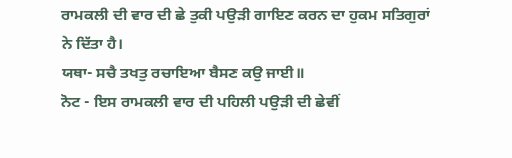ਰਾਮਕਲੀ ਦੀ ਵਾਰ ਦੀ ਛੇ ਤੁਕੀ ਪਉੜੀ ਗਾਇਣ ਕਰਨ ਦਾ ਹੁਕਮ ਸਤਿਗੁਰਾਂ ਨੇ ਦਿੱਤਾ ਹੈ।
ਯਥਾ- ਸਚੈ ਤਖਤੁ ਰਚਾਇਆ ਬੈਸਣ ਕਉ ਜਾਈ॥
ਨੋਟ - ਇਸ ਰਾਮਕਲੀ ਵਾਰ ਦੀ ਪਹਿਲੀ ਪਉੜੀ ਦੀ ਛੇਵੀਂ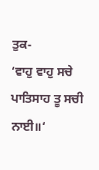ਤੁਕ-
‘ਵਾਹੁ ਵਾਹੁ ਸਚੇ ਪਾਤਿਸਾਹ ਤੂ ਸਚੀ ਨਾਈ॥‘